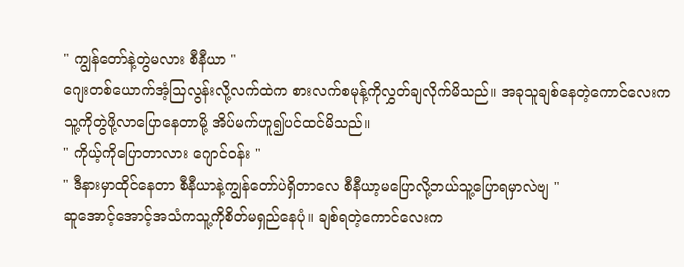" ကျွန်တော်နဲ့တွဲမလား စီနီယာ "
ဂျေးတစ်ယောက်အံ့သြလွန်းလို့လက်ထဲက စားလက်စမုန့်ကိုလွှတ်ချလိုက်မိသည်။ အခုသူချစ်နေတဲ့ကောင်လေးကသူ့ကိုတွဲဖို့လာပြောနေတာမို့ အိပ်မက်ဟူ၍ပင်ထင်မိသည်။
" ကိုယ့်ကိုပြောတာလား ဂျောင်ဝန်း "
" ဒီနားမှာထိုင်နေတာ စီနီယာနဲ့ကျွန်တော်ပဲရှိတာလေ စီနီယာ့မပြောလို့ဘယ်သူ့ပြောရမှာလဲဗျ "
ဆူအောင့်အောင့်အသံကသူ့ကိုစိတ်မရှည်နေပုံ။ ချစ်ရတဲ့ကောင်လေးက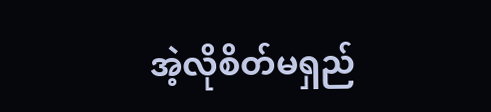အဲ့လိုစိတ်မရှည်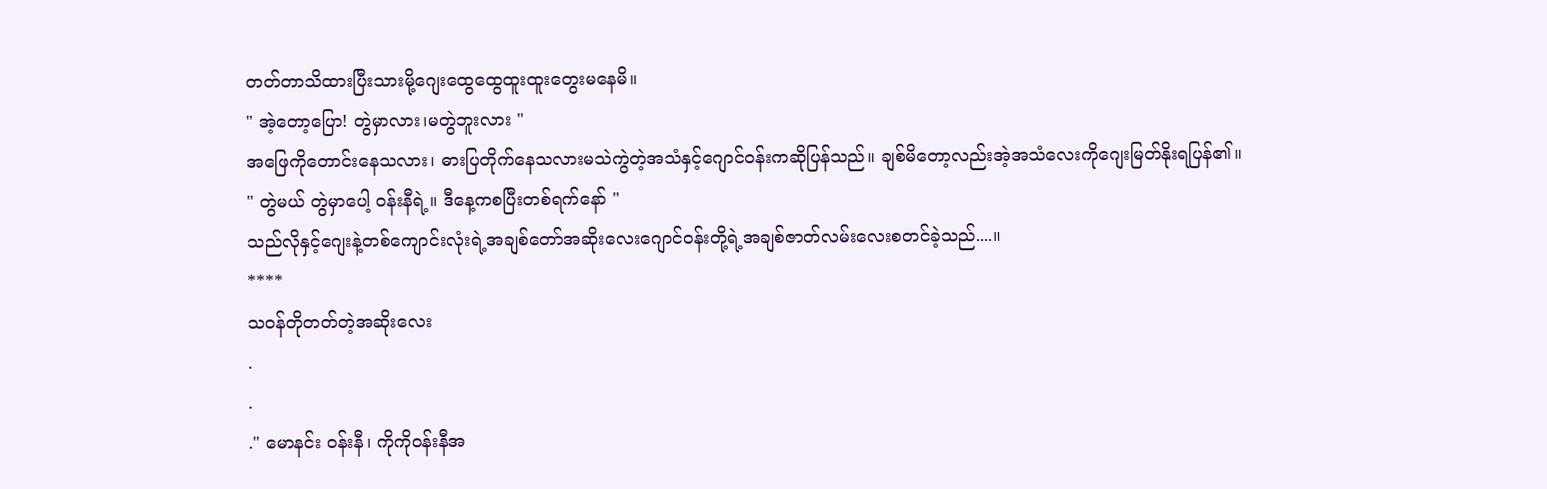တတ်တာသိထားပြီးသားမို့ဂျေးထွေထွေထူးထူးတွေးမနေမိ။
" အဲ့တော့ပြော! တွဲမှာလား၊မတွဲဘူးလား "
အဖြေကိုတောင်းနေသလား၊ ဓားပြတိုက်နေသလားမသဲကွဲတဲ့အသံနှင့်ဂျောင်ဝန်းကဆိုပြန်သည်။ ချစ်မိတော့လည်းအဲ့အသံလေးကိုဂျေးမြတ်နိုးရပြန်၏။
" တွဲမယ် တွဲမှာပေါ့ ဝန်းနီရဲ့။ ဒီနေ့ကစပြီးတစ်ရက်နော် "
သည်လိုနှင့်ဂျေးနဲ့တစ်ကျောင်းလုံးရဲ့အချစ်တော်အဆိုးလေးဂျောင်ဝန်းတို့ရဲ့အချစ်ဇာတ်လမ်းလေးစတင်ခဲ့သည်....။
****
သဝန်တိုတတ်တဲ့အဆိုးလေး
.
.
." မောနင်း ဝန်းနီ၊ ကိုကိုဝန်းနီအ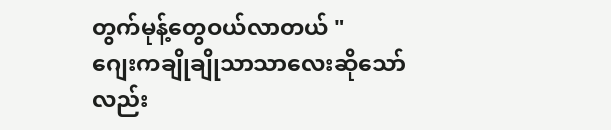တွက်မုန့်တွေဝယ်လာတယ် "
ဂျေးကချိုချိုသာသာလေးဆိုသော်လည်း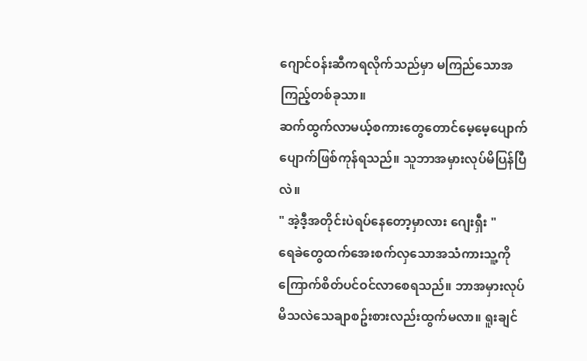ဂျောင်ဝန်းဆီကရလိုက်သည်မှာ မကြည်သောအကြည့်တစ်ခုသာ။
ဆက်ထွက်လာမယ့်စကားတွေတောင်မေ့မေ့ပျောက်ပျောက်ဖြစ်ကုန်ရသည်။ သူဘာအမှားလုပ်မိပြန်ပြီလဲ။
" အဲ့ဒီ့အတိုင်းပဲရပ်နေတော့မှာလား ဂျေးရှီး "
ရေခဲတွေထက်အေးစက်လှသောအသံကားသူ့ကိုကြောက်စိတ်ပင်ဝင်လာစေရသည်။ ဘာအမှားလုပ်မိသလဲသေချာစဥ်းစားလည်းထွက်မလာ။ ရူးချင်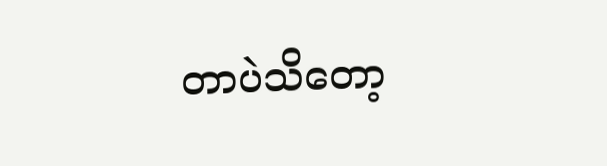တာပဲသိတော့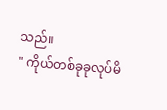သည်။
" ကိုယ်တစ်ခုခုလုပ်မိ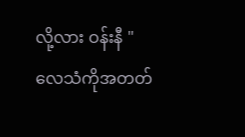လို့လား ဝန်းနီ "
လေသံကိုအတတ်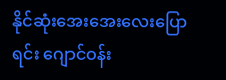နိုင်ဆုံးအေးအေးလေးပြောရင်း ဂျောင်ဝန်း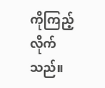ကိုကြည့်လိုက်သည်။